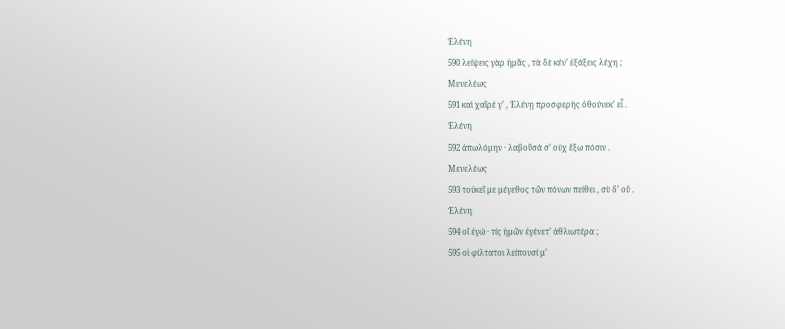Ἑλένη
590 λείψεις γὰρ ἡμᾶς , τὰ δὲ κέν’ ἐξάξεις λέχη ;
Μενελέως
591 καὶ χαῖρέ γ’ , Ἑλένῃ προσφερὴς ὁθούνεκ’ εἶ .
Ἑλένη
592 ἀπωλόμην · λαβοῦσά σ’ οὐχ ἕξω πόσιν .
Μενελέως
593 τοὐκεῖ με μέγεθος τῶν πόνων πείθει , σὺ δ’ οὔ .
Ἑλένη
594 οἲ ἐγώ · τίς ἡμῶν ἐγένετ’ ἀθλιωτέρα ;
595 οἱ φίλτατοι λείπουσί μ’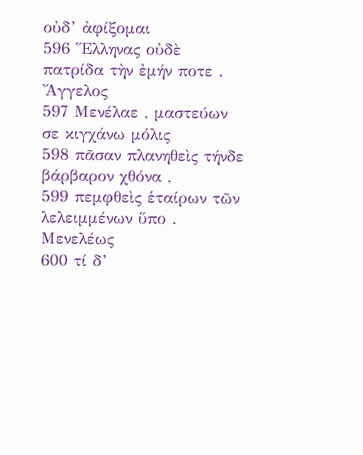οὐδ’ ἀφίξομαι
596 Ἕλληνας οὐδὲ πατρίδα τὴν ἐμήν ποτε .
Ἄγγελος
597 Μενέλαε , μαστεύων σε κιγχάνω μόλις
598 πᾶσαν πλανηθεὶς τήνδε βάρβαρον χθόνα ,
599 πεμφθεὶς ἑταίρων τῶν λελειμμένων ὕπο .
Μενελέως
600 τί δ’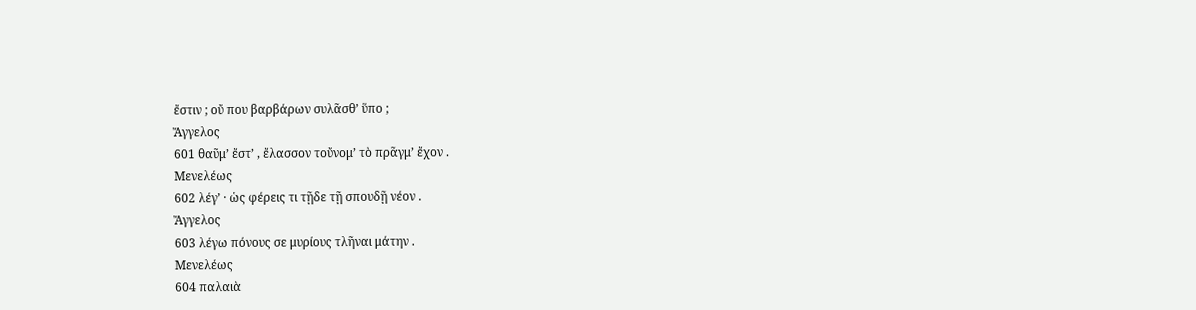ἔστιν ; οὔ που βαρβάρων συλᾶσθ’ ὕπο ;
Ἄγγελος
601 θαῦμ’ ἔστ’ , ἔλασσον τοὔνομ’ τὸ πρᾶγμ’ ἔχον .
Μενελέως
602 λέγ’ · ὡς φέρεις τι τῇδε τῇ σπουδῇ νέον .
Ἄγγελος
603 λέγω πόνους σε μυρίους τλῆναι μάτην .
Μενελέως
604 παλαιὰ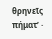θρηνεῖς πήματ’ ·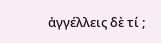ἀγγέλλεις δὲ τί ;